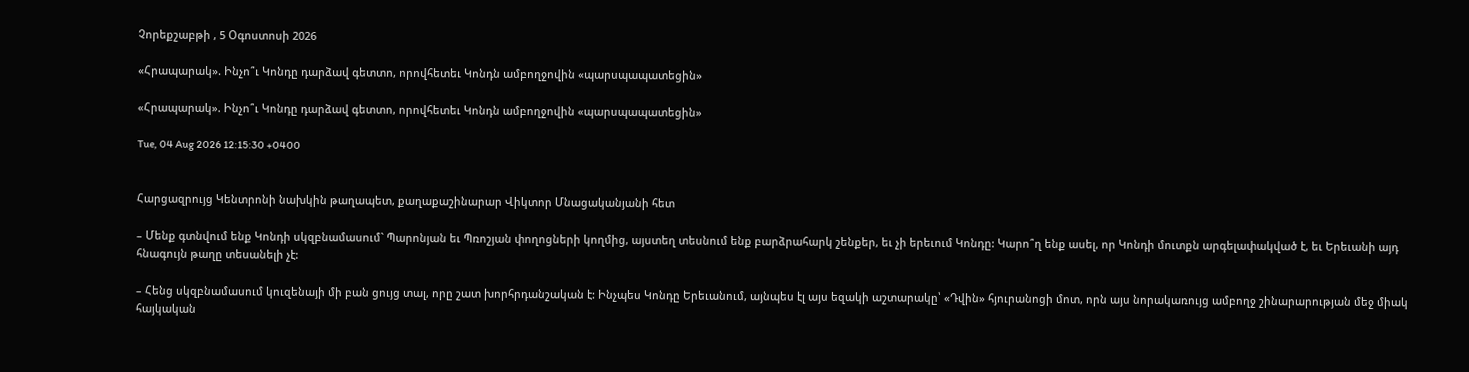Չորեքշաբթի , 5 Օգոստոսի 2026

«Հրապարակ». Ինչո՞ւ Կոնդը դարձավ գետտո, որովհետեւ Կոնդն ամբողջովին «պարսպապատեցին»

«Հրապարակ». Ինչո՞ւ Կոնդը դարձավ գետտո, որովհետեւ Կոնդն ամբողջովին «պարսպապատեցին»

Tue, 04 Aug 2026 12:15:30 +0400


Հարցազրույց Կենտրոնի նախկին թաղապետ, քաղաքաշինարար Վիկտոր Մնացականյանի հետ

– Մենք գտնվում ենք Կոնդի սկզբնամասում` Պարոնյան եւ Պռոշյան փողոցների կողմից, այստեղ տեսնում ենք բարձրահարկ շենքեր, եւ չի երեւում Կոնդը: Կարո՞ղ ենք ասել, որ Կոնդի մուտքն արգելափակված է, եւ Երեւանի այդ հնագույն թաղը տեսանելի չէ:

– Հենց սկզբնամասում կուզենայի մի բան ցույց տալ, որը շատ խորհրդանշական է: Ինչպես Կոնդը Երեւանում, այնպես էլ այս եզակի աշտարակը՝ «Դվին» հյուրանոցի մոտ, որն այս նորակառույց ամբողջ շինարարության մեջ միակ հայկական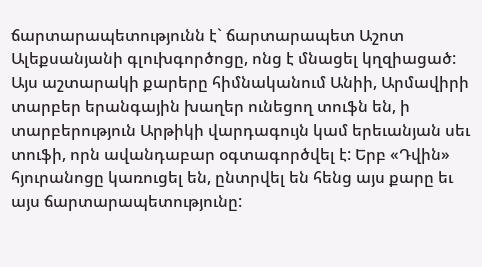ճարտարապետությունն է` ճարտարապետ Աշոտ Ալեքսանյանի գլուխգործոցը, ոնց է մնացել կղզիացած: Այս աշտարակի քարերը հիմնականում Անիի, Արմավիրի տարբեր երանգային խաղեր ունեցող տուֆն են, ի տարբերություն Արթիկի վարդագույն կամ երեւանյան սեւ տուֆի, որն ավանդաբար օգտագործվել է: Երբ «Դվին» հյուրանոցը կառուցել են, ընտրվել են հենց այս քարը եւ այս ճարտարապետությունը: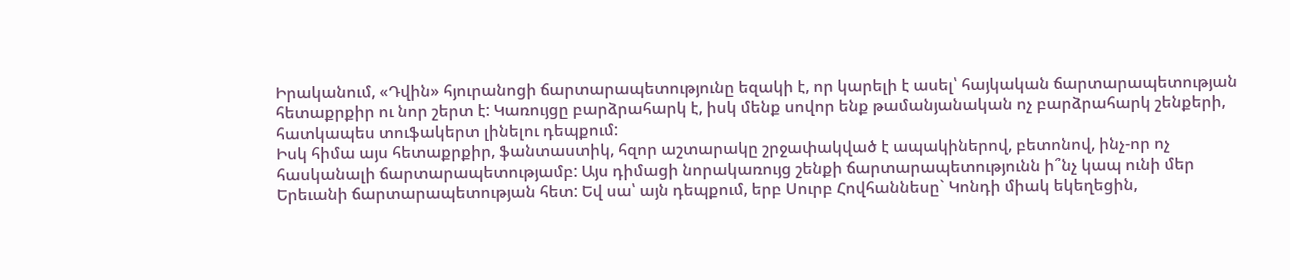Իրականում, «Դվին» հյուրանոցի ճարտարապետությունը եզակի է, որ կարելի է ասել՝ հայկական ճարտարապետության հետաքրքիր ու նոր շերտ է: Կառույցը բարձրահարկ է, իսկ մենք սովոր ենք թամանյանական ոչ բարձրահարկ շենքերի, հատկապես տուֆակերտ լինելու դեպքում:
Իսկ հիմա այս հետաքրքիր, ֆանտաստիկ, հզոր աշտարակը շրջափակված է ապակիներով, բետոնով, ինչ-որ ոչ հասկանալի ճարտարապետությամբ: Այս դիմացի նորակառույց շենքի ճարտարապետությունն ի՞նչ կապ ունի մեր Երեւանի ճարտարապետության հետ: Եվ սա՝ այն դեպքում, երբ Սուրբ Հովհաննեսը` Կոնդի միակ եկեղեցին,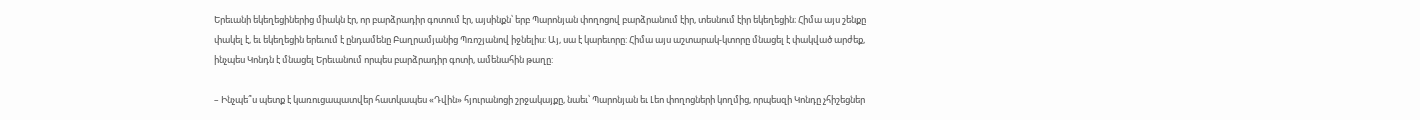Երեւանի եկեղեցիներից միակն էր, որ բարձրադիր գոտում էր, այսինքն՝ երբ Պարոնյան փողոցով բարձրանում էիր, տեսնում էիր եկեղեցին։ Հիմա այս շենքը փակել է, եւ եկեղեցին երեւում է ընդամենը Բաղրամյանից Պռոշյանով իջնելիս: Այ, սա է կարեւորը: Հիմա այս աշտարակ-կտորը մնացել է փակված արժեք, ինչպես Կոնդն է մնացել Երեւանում որպես բարձրադիր գոտի, ամենահին թաղը:

– Ինչպե՞ս պետք է կառուցապատվեր հատկապես «Դվին» հյուրանոցի շրջակայքը, նաեւ՝ Պարոնյան եւ Լեո փողոցների կողմից, որպեսզի Կոնդը չհիշեցներ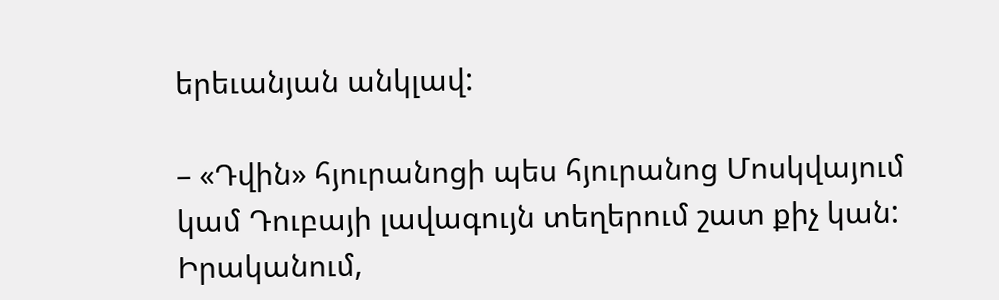երեւանյան անկլավ:

– «Դվին» հյուրանոցի պես հյուրանոց Մոսկվայում կամ Դուբայի լավագույն տեղերում շատ քիչ կան: Իրականում,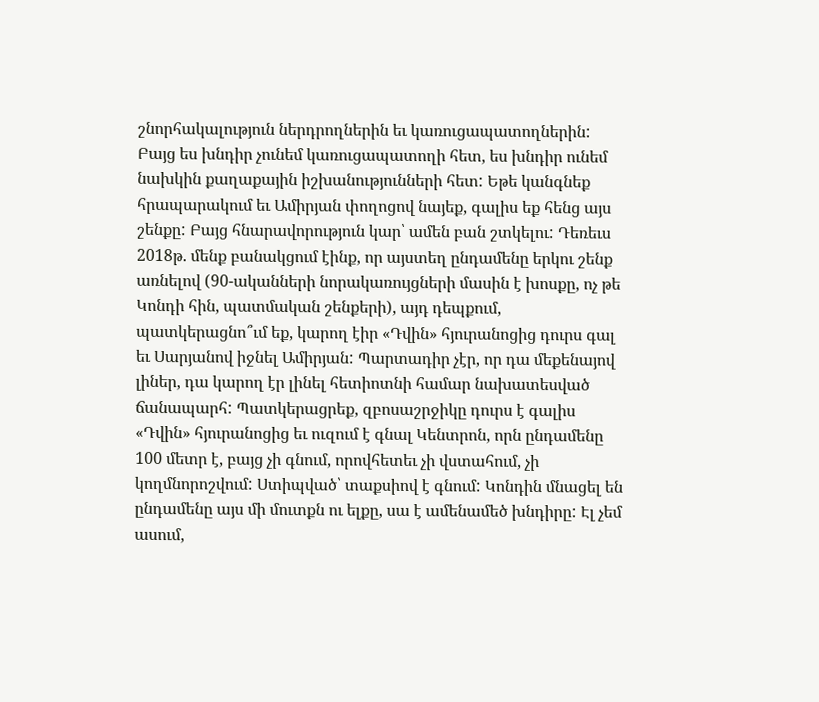շնորհակալություն ներդրողներին եւ կառուցապատողներին: Բայց ես խնդիր չունեմ կառուցապատողի հետ, ես խնդիր ունեմ նախկին քաղաքային իշխանությունների հետ: Եթե կանգնեք հրապարակում եւ Ամիրյան փողոցով նայեք, գալիս եք հենց այս շենքը: Բայց հնարավորություն կար՝ ամեն բան շտկելու: Դեռեւս 2018թ. մենք բանակցում էինք, որ այստեղ ընդամենը երկու շենք առնելով (90-ականների նորակառույցների մասին է խոսքը, ոչ թե Կոնդի հին, պատմական շենքերի), այդ դեպքում, պատկերացնո՞ւմ եք, կարող էիր «Դվին» հյուրանոցից դուրս գալ եւ Սարյանով իջնել Ամիրյան: Պարտադիր չէր, որ դա մեքենայով լիներ, դա կարող էր լինել հետիոտնի համար նախատեսված ճանապարհ: Պատկերացրեք, զբոսաշրջիկը դուրս է գալիս «Դվին» հյուրանոցից եւ ուզում է գնալ Կենտրոն, որն ընդամենը 100 մետր է, բայց չի գնում, որովհետեւ չի վստահում, չի կողմնորոշվում: Ստիպված՝ տաքսիով է գնում: Կոնդին մնացել են ընդամենը այս մի մուտքն ու ելքը, սա է ամենամեծ խնդիրը: Էլ չեմ ասում,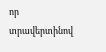որ տրավերտինով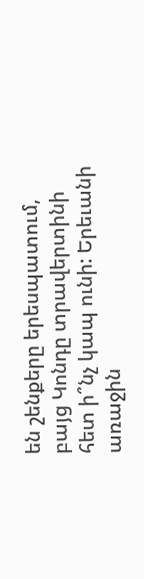են շենքերը երեսպատում, բայց Կոնդը տրավերտինի հետ ի՞նչ կապ ունի: Երեւանի առաջին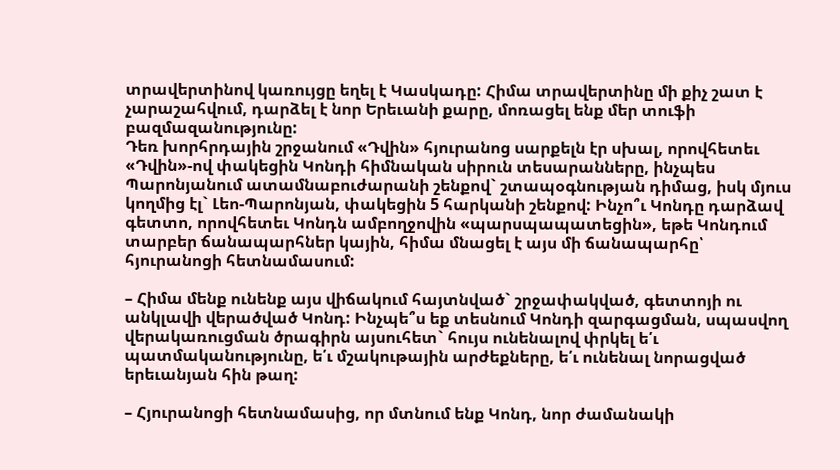տրավերտինով կառույցը եղել է Կասկադը: Հիմա տրավերտինը մի քիչ շատ է չարաշահվում, դարձել է նոր Երեւանի քարը, մոռացել ենք մեր տուֆի բազմազանությունը:
Դեռ խորհրդային շրջանում «Դվին» հյուրանոց սարքելն էր սխալ, որովհետեւ «Դվին»-ով փակեցին Կոնդի հիմնական սիրուն տեսարանները, ինչպես Պարոնյանում ատամնաբուժարանի շենքով` շտապօգնության դիմաց, իսկ մյուս կողմից էլ` Լեո-Պարոնյան, փակեցին 5 հարկանի շենքով: Ինչո՞ւ Կոնդը դարձավ գետտո, որովհետեւ Կոնդն ամբողջովին «պարսպապատեցին», եթե Կոնդում տարբեր ճանապարհներ կային, հիմա մնացել է այս մի ճանապարհը՝ հյուրանոցի հետնամասում:

– Հիմա մենք ունենք այս վիճակում հայտնված` շրջափակված, գետտոյի ու անկլավի վերածված Կոնդ: Ինչպե՞ս եք տեսնում Կոնդի զարգացման, սպասվող վերակառուցման ծրագիրն այսուհետ` հույս ունենալով փրկել ե՛ւ պատմականությունը, ե՛ւ մշակութային արժեքները, ե՛ւ ունենալ նորացված երեւանյան հին թաղ:

– Հյուրանոցի հետնամասից, որ մտնում ենք Կոնդ, նոր ժամանակի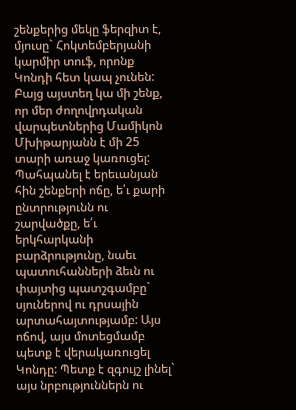շենքերից մեկը ֆերզիտ է, մյուսը` Հոկտեմբերյանի կարմիր տուֆ, որոնք Կոնդի հետ կապ չունեն: Բայց այստեղ կա մի շենք, որ մեր ժողովրդական վարպետներից Մամիկոն Մխիթարյանն է մի 25 տարի առաջ կառուցել: Պահպանել է երեւանյան հին շենքերի ոճը, ե՛ւ քարի ընտրությունն ու շարվածքը, ե՛ւ երկհարկանի բարձրությունը, նաեւ պատուհանների ձեւն ու փայտից պատշգամբը` սյուներով ու դրսային արտահայտությամբ: Այս ոճով, այս մոտեցմամբ պետք է վերակառուցել Կոնդը: Պետք է զգույշ լինել` այս նրբություններն ու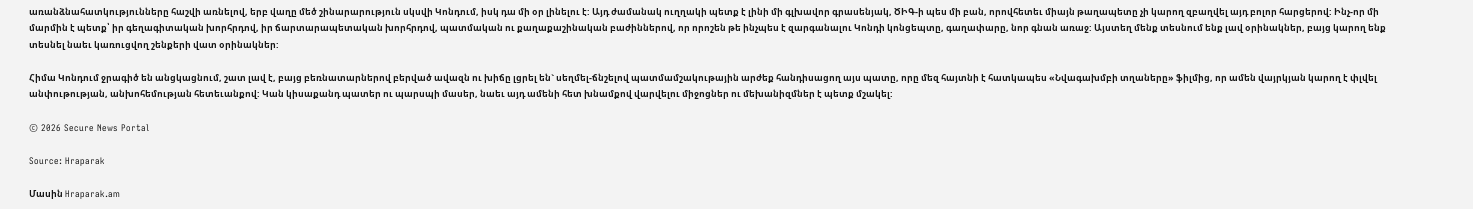առանձնահատկությունները հաշվի առնելով, երբ վաղը մեծ շինարարություն սկսվի Կոնդում, իսկ դա մի օր լինելու է: Այդ ժամանակ ուղղակի պետք է լինի մի գլխավոր գրասենյակ, ԾԻԳ-ի պես մի բան, որովհետեւ միայն թաղապետը չի կարող զբաղվել այդ բոլոր հարցերով: Ինչ-որ մի մարմին է պետք՝ իր գեղագիտական խորհրդով, իր ճարտարապետական խորհրդով, պատմական ու քաղաքաշինական բաժիններով, որ որոշեն թե ինչպես է զարգանալու Կոնդի կոնցեպտը, գաղափարը, նոր գնան առաջ: Այստեղ մենք տեսնում ենք լավ օրինակներ, բայց կարող ենք տեսնել նաեւ կառուցվող շենքերի վատ օրինակներ:

Հիմա Կոնդում ջրագիծ են անցկացնում, շատ լավ է, բայց բեռնատարներով բերված ավազն ու խիճը լցրել են` սեղմել-ճնշելով պատմամշակութային արժեք հանդիսացող այս պատը, որը մեզ հայտնի է հատկապես «Նվագախմբի տղաները» ֆիլմից, որ ամեն վայրկյան կարող է փլվել անփութության, անխոհեմության հետեւանքով: Կան կիսաքանդ պատեր ու պարսպի մասեր, նաեւ այդ ամենի հետ խնամքով վարվելու միջոցներ ու մեխանիզմներ է պետք մշակել:

© 2026 Secure News Portal

Source: Hraparak

Մասին Hraparak.am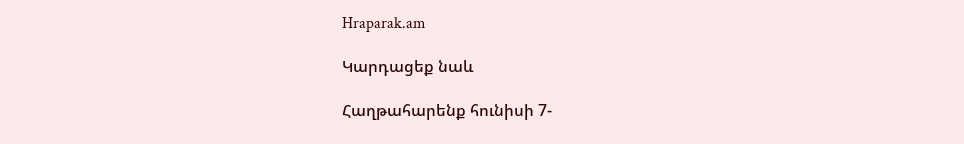Hraparak.am

Կարդացեք նաև

Հաղթահարենք հունիսի 7-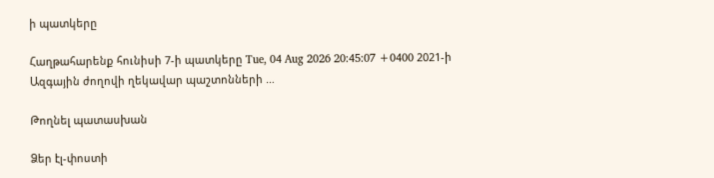ի պատկերը

Հաղթահարենք հունիսի 7-ի պատկերը Tue, 04 Aug 2026 20:45:07 +0400 2021-ի Ազգային ժողովի ղեկավար պաշտոնների …

Թողնել պատասխան

Ձեր էլ-փոստի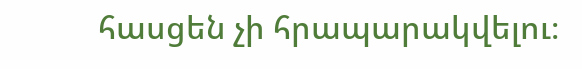հասցեն չի հրապարակվելու։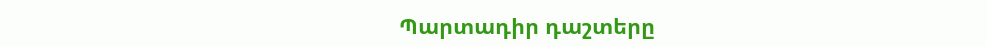Պարտադիր դաշտերը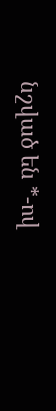նշված են *-ով